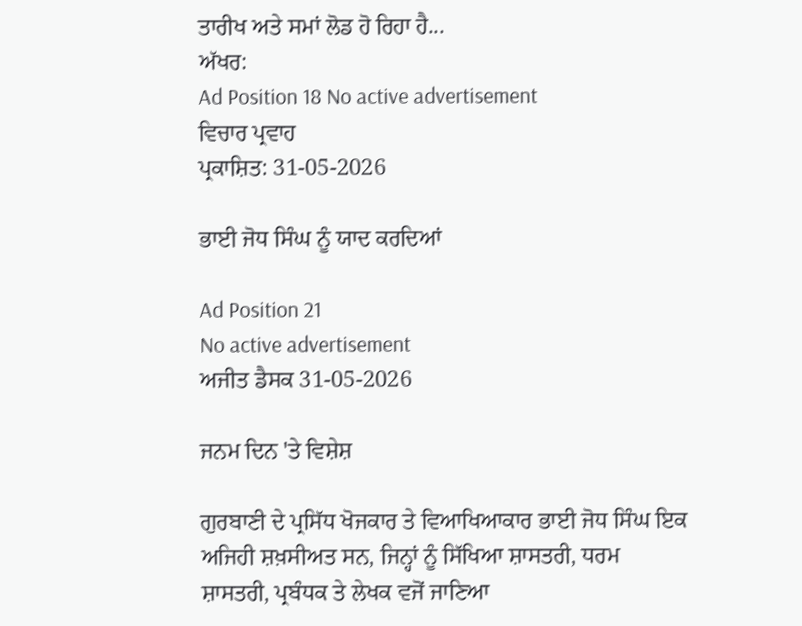ਤਾਰੀਖ ਅਤੇ ਸਮਾਂ ਲੋਡ ਹੋ ਰਿਹਾ ਹੈ...
ਅੱਖਰ:
Ad Position 18 No active advertisement
ਵਿਚਾਰ ਪ੍ਰਵਾਹ
ਪ੍ਰਕਾਸ਼ਿਤ: 31-05-2026

ਭਾਈ ਜੋਧ ਸਿੰਘ ਨੂੰ ਯਾਦ ਕਰਦਿਆਂ

Ad Position 21
No active advertisement
ਅਜੀਤ ਡੈਸਕ 31-05-2026

ਜਨਮ ਦਿਨ 'ਤੇ ਵਿਸ਼ੇਸ਼

ਗੁਰਬਾਣੀ ਦੇ ਪ੍ਰਸਿੱਧ ਖੋਜਕਾਰ ਤੇ ਵਿਆਖਿਆਕਾਰ ਭਾਈ ਜੋਧ ਸਿੰਘ ਇਕ ਅਜਿਹੀ ਸ਼ਖ਼ਸੀਅਤ ਸਨ, ਜਿਨ੍ਹਾਂ ਨੂੰ ਸਿੱਖਿਆ ਸ਼ਾਸਤਰੀ, ਧਰਮ ਸ਼ਾਸਤਰੀ, ਪ੍ਰਬੰਧਕ ਤੇ ਲੇਖਕ ਵਜੋਂ ਜਾਣਿਆ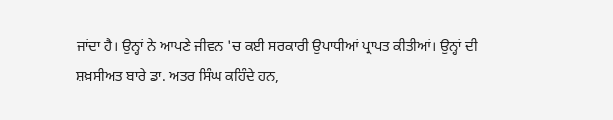ਜਾਂਦਾ ਹੈ। ਉਨ੍ਹਾਂ ਨੇ ਆਪਣੇ ਜੀਵਨ 'ਚ ਕਈ ਸਰਕਾਰੀ ਉਪਾਧੀਆਂ ਪ੍ਰਾਪਤ ਕੀਤੀਆਂ। ਉਨ੍ਹਾਂ ਦੀ ਸ਼ਖ਼ਸੀਅਤ ਬਾਰੇ ਡਾ. ਅਤਰ ਸਿੰਘ ਕਹਿੰਦੇ ਹਨ,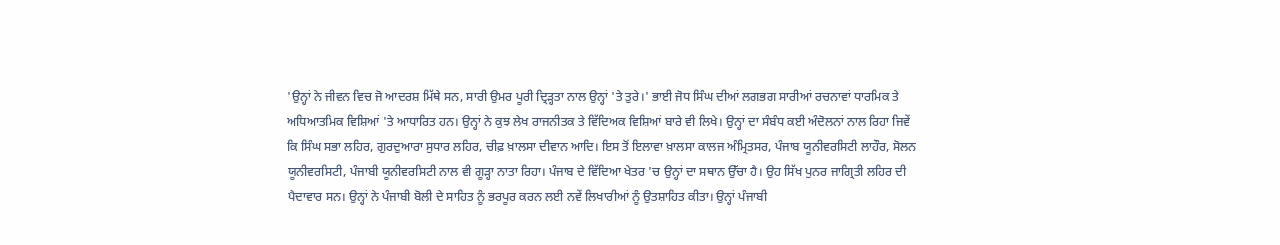'ਉਨ੍ਹਾਂ ਨੇ ਜੀਵਨ ਵਿਚ ਜੋ ਆਦਰਸ਼ ਮਿੱਥੇ ਸਨ, ਸਾਰੀ ਉਮਰ ਪੂਰੀ ਦ੍ਰਿੜ੍ਹਤਾ ਨਾਲ ਉਨ੍ਹਾਂ 'ਤੇ ਤੁਰੇ।' ਭਾਈ ਜੋਧ ਸਿੰਘ ਦੀਆਂ ਲਗਭਗ ਸਾਰੀਆਂ ਰਚਨਾਵਾਂ ਧਾਰਮਿਕ ਤੇ ਅਧਿਆਤਮਿਕ ਵਿਸ਼ਿਆਂ 'ਤੇ ਆਧਾਰਿਤ ਹਨ। ਉਨ੍ਹਾਂ ਨੇ ਕੁਝ ਲੇਖ ਰਾਜਨੀਤਕ ਤੇ ਵਿੱਦਿਅਕ ਵਿਸ਼ਿਆਂ ਬਾਰੇ ਵੀ ਲਿਖੇ। ਉਨ੍ਹਾਂ ਦਾ ਸੰਬੰਧ ਕਈ ਅੰਦੋਲਨਾਂ ਨਾਲ ਰਿਹਾ ਜਿਵੇਂ ਕਿ ਸਿੰਘ ਸਭਾ ਲਹਿਰ, ਗੁਰਦੁਆਰਾ ਸੁਧਾਰ ਲਹਿਰ, ਚੀਫ਼ ਖ਼ਾਲਸਾ ਦੀਵਾਨ ਆਦਿ। ਇਸ ਤੋਂ ਇਲਾਵਾ ਖ਼ਾਲਸਾ ਕਾਲਜ ਅੰਮ੍ਰਿਤਸਰ, ਪੰਜਾਬ ਯੂਨੀਵਰਸਿਟੀ ਲਾਹੌਰ, ਸੋਲਨ ਯੂਨੀਵਰਸਿਟੀ, ਪੰਜਾਬੀ ਯੂਨੀਵਰਸਿਟੀ ਨਾਲ ਵੀ ਗੂੜ੍ਹਾ ਨਾਤਾ ਰਿਹਾ। ਪੰਜਾਬ ਦੇ ਵਿੱਦਿਆ ਖੇਤਰ 'ਚ ਉਨ੍ਹਾਂ ਦਾ ਸਥਾਨ ਉੱਚਾ ਹੈ। ਉਹ ਸਿੱਖ ਪੁਨਰ ਜਾਗ੍ਰਿਤੀ ਲਹਿਰ ਦੀ ਪੈਦਾਵਾਰ ਸਨ। ਉਨ੍ਹਾਂ ਨੇ ਪੰਜਾਬੀ ਬੋਲੀ ਦੇ ਸਾਹਿਤ ਨੂੰ ਭਰਪੂਰ ਕਰਨ ਲਈ ਨਵੇਂ ਲਿਖਾਰੀਆਂ ਨੂੰ ਉਤਸ਼ਾਹਿਤ ਕੀਤਾ। ਉਨ੍ਹਾਂ ਪੰਜਾਬੀ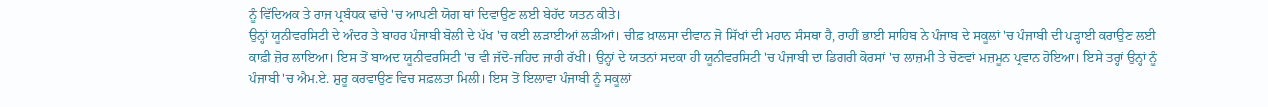ਨੂੰ ਵਿੱਦਿਅਕ ਤੇ ਰਾਜ ਪ੍ਰਬੰਧਕ ਢਾਂਚੇ 'ਚ ਆਪਣੀ ਯੋਗ ਥਾਂ ਦਿਵਾਉਣ ਲਈ ਬੇਹੱਦ ਯਤਨ ਕੀਤੇ।
ਉਨ੍ਹਾਂ ਯੂਨੀਵਰਸਿਟੀ ਦੇ ਅੰਦਰ ਤੇ ਬਾਹਰ ਪੰਜਾਬੀ ਬੋਲੀ ਦੇ ਪੱਖ 'ਚ ਕਈ ਲੜਾਈਆਂ ਲੜੀਆਂ। ਚੀਫ਼ ਖ਼ਾਲਸਾ ਦੀਵਾਨ ਜੋ ਸਿੱਖਾਂ ਦੀ ਮਹਾਨ ਸੰਸਥਾ ਹੈ, ਰਾਹੀਂ ਭਾਈ ਸਾਹਿਬ ਨੇ ਪੰਜਾਬ ਦੇ ਸਕੂਲਾਂ 'ਚ ਪੰਜਾਬੀ ਦੀ ਪੜ੍ਹਾਈ ਕਰਾਉਣ ਲਈ ਕਾਫ਼ੀ ਜ਼ੋਰ ਲਾਇਆ। ਇਸ ਤੋਂ ਬਾਅਦ ਯੂਨੀਵਰਸਿਟੀ 'ਚ ਵੀ ਜੱਦੋ-ਜਹਿਦ ਜਾਰੀ ਰੱਖੀ। ਉਨ੍ਹਾਂ ਦੇ ਯਤਨਾਂ ਸਦਕਾ ਹੀ ਯੂਨੀਵਰਸਿਟੀ 'ਚ ਪੰਜਾਬੀ ਦਾ ਡਿਗਰੀ ਕੋਰਸਾਂ 'ਚ ਲਾਜ਼ਮੀ ਤੇ ਚੋਣਵਾਂ ਮਜ਼ਮੂਨ ਪ੍ਰਵਾਨ ਹੋਇਆ। ਇਸੇ ਤਰ੍ਹਾਂ ਉਨ੍ਹਾਂ ਨੂੰ ਪੰਜਾਬੀ 'ਚ ਐਮ.ਏ. ਸ਼ੁਰੂ ਕਰਵਾਉਣ ਵਿਚ ਸਫ਼ਲਤਾ ਮਿਲੀ। ਇਸ ਤੋਂ ਇਲਾਵਾ ਪੰਜਾਬੀ ਨੂੰ ਸਕੂਲਾਂ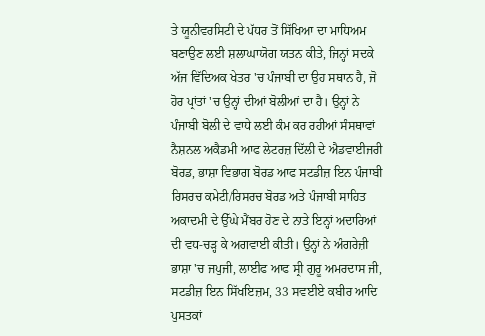ਤੇ ਯੂਨੀਵਰਸਿਟੀ ਦੇ ਪੱਧਰ ਤੋਂ ਸਿੱਖਿਆ ਦਾ ਮਾਧਿਅਮ ਬਣਾਉਣ ਲਈ ਸ਼ਲਾਘਾਯੋਗ ਯਤਨ ਕੀਤੇ, ਜਿਨ੍ਹਾਂ ਸਦਕੇ ਅੱਜ ਵਿੱਦਿਅਕ ਖੇਤਰ 'ਚ ਪੰਜਾਬੀ ਦਾ ਉਹ ਸਥਾਨ ਹੈ, ਜੋ ਹੋਰ ਪ੍ਰਾਂਤਾਂ 'ਚ ਉਨ੍ਹਾਂ ਦੀਆਂ ਬੋਲੀਆਂ ਦਾ ਹੈ। ਉਨ੍ਹਾਂ ਨੇ ਪੰਜਾਬੀ ਬੋਲੀ ਦੇ ਵਾਧੇ ਲਈ ਕੰਮ ਕਰ ਰਹੀਆਂ ਸੰਸਥਾਵਾਂ ਨੈਸ਼ਨਲ ਅਕੈਡਮੀ ਆਫ ਲੇਟਰਜ਼ ਦਿੱਲੀ ਦੇ ਐਡਵਾਈਜਰੀ ਬੋਰਡ, ਭਾਸ਼ਾ ਵਿਭਾਗ ਬੋਰਡ ਆਫ ਸਟਡੀਜ਼ ਇਨ ਪੰਜਾਬੀ ਰਿਸਰਚ ਕਮੇਟੀ/ਰਿਸਰਚ ਬੋਰਡ ਅਤੇ ਪੰਜਾਬੀ ਸਾਹਿਤ ਅਕਾਦਮੀ ਦੇ ਉੱਘੇ ਮੈਂਬਰ ਹੋਣ ਦੇ ਨਾਤੇ ਇਨ੍ਹਾਂ ਅਦਾਰਿਆਂ ਦੀ ਵਧ-ਚੜ੍ਹ ਕੇ ਅਗਵਾਈ ਕੀਤੀ। ਉਨ੍ਹਾਂ ਨੇ ਅੰਗਰੇਜ਼ੀ ਭਾਸ਼ਾ 'ਚ ਜਪੁਜੀ, ਲਾਈਫ ਆਫ ਸ੍ਰੀ ਗੁਰੂ ਅਮਰਦਾਸ ਜੀ, ਸਟਡੀਜ਼ ਇਨ ਸਿੱਖਇਜ਼ਮ, 33 ਸਵਈਏ ਕਬੀਰ ਆਦਿ ਪੁਸਤਕਾਂ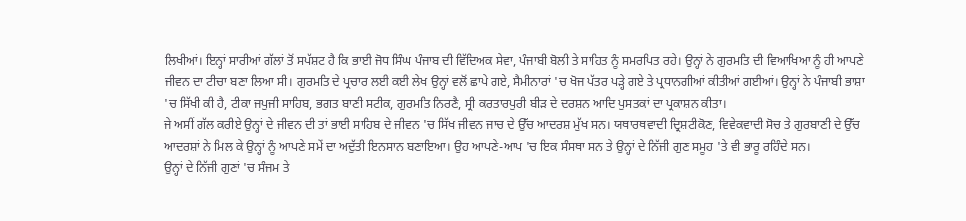ਲਿਖੀਆਂ। ਇਨ੍ਹਾਂ ਸਾਰੀਆਂ ਗੱਲਾਂ ਤੋਂ ਸਪੱਸ਼ਟ ਹੈ ਕਿ ਭਾਈ ਜੋਧ ਸਿੰਘ ਪੰਜਾਬ ਦੀ ਵਿੱਦਿਅਕ ਸੇਵਾ, ਪੰਜਾਬੀ ਬੋਲੀ ਤੇ ਸਾਹਿਤ ਨੂੰ ਸਮਰਪਿਤ ਰਹੇ। ਉਨ੍ਹਾਂ ਨੇ ਗੁਰਮਤਿ ਦੀ ਵਿਆਖਿਆ ਨੂੰ ਹੀ ਆਪਣੇ ਜੀਵਨ ਦਾ ਟੀਚਾ ਬਣਾ ਲਿਆ ਸੀ। ਗੁਰਮਤਿ ਦੇ ਪ੍ਰਚਾਰ ਲਈ ਕਈ ਲੇਖ ਉਨ੍ਹਾਂ ਵਲੋਂ ਛਾਪੇ ਗਏ, ਸੈਮੀਨਾਰਾਂ 'ਚ ਖੋਜ ਪੱਤਰ ਪੜ੍ਹੇ ਗਏ ਤੇ ਪ੍ਰਧਾਨਗੀਆਂ ਕੀਤੀਆਂ ਗਈਆਂ। ਉਨ੍ਹਾਂ ਨੇ ਪੰਜਾਬੀ ਭਾਸ਼ਾ 'ਚ ਸਿੱਖੀ ਕੀ ਹੈ, ਟੀਕਾ ਜਪੁਜੀ ਸਾਹਿਬ, ਭਗਤ ਬਾਣੀ ਸਟੀਕ, ਗੁਰਮਤਿ ਨਿਰਣੈ, ਸ੍ਰੀ ਕਰਤਾਰਪੁਰੀ ਬੀੜ ਦੇ ਦਰਸ਼ਨ ਆਦਿ ਪੁਸਤਕਾਂ ਦਾ ਪ੍ਰਕਾਸ਼ਨ ਕੀਤਾ।
ਜੇ ਅਸੀਂ ਗੱਲ ਕਰੀਏ ਉਨ੍ਹਾਂ ਦੇ ਜੀਵਨ ਦੀ ਤਾਂ ਭਾਈ ਸਾਹਿਬ ਦੇ ਜੀਵਨ 'ਚ ਸਿੱਖ ਜੀਵਨ ਜਾਚ ਦੇ ਉੱਚ ਆਦਰਸ਼ ਮੁੱਖ ਸਨ। ਯਥਾਰਥਵਾਦੀ ਦ੍ਰਿਸ਼ਟੀਕੋਣ, ਵਿਵੇਕਵਾਦੀ ਸੋਚ ਤੇ ਗੁਰਬਾਣੀ ਦੇ ਉੱਚ ਆਦਰਸ਼ਾਂ ਨੇ ਮਿਲ ਕੇ ਉਨ੍ਹਾਂ ਨੂੰ ਆਪਣੇ ਸਮੇਂ ਦਾ ਅਦੁੱਤੀ ਇਨਸਾਨ ਬਣਾਇਆ। ਉਹ ਆਪਣੇ-ਆਪ 'ਚ ਇਕ ਸੰਸਥਾ ਸਨ ਤੇ ਉਨ੍ਹਾਂ ਦੇ ਨਿੱਜੀ ਗੁਣ ਸਮੂਹ 'ਤੇ ਵੀ ਭਾਰੂ ਰਹਿੰਦੇ ਸਨ।
ਉਨ੍ਹਾਂ ਦੇ ਨਿੱਜੀ ਗੁਣਾਂ 'ਚ ਸੰਜਮ ਤੇ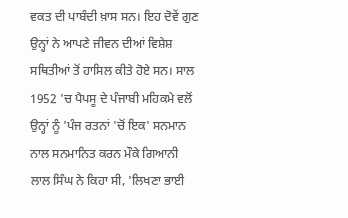ਵਕਤ ਦੀ ਪਾਬੰਦੀ ਖ਼ਾਸ ਸਨ। ਇਹ ਦੋਵੇਂ ਗੁਣ ਉਨ੍ਹਾਂ ਨੇ ਆਪਣੇ ਜੀਵਨ ਦੀਆਂ ਵਿਸ਼ੇਸ਼ ਸਥਿਤੀਆਂ ਤੋਂ ਹਾਸਿਲ ਕੀਤੇ ਹੋਏ ਸਨ। ਸਾਲ 1952 'ਚ ਪੈਪਸੂ ਦੇ ਪੰਜਾਬੀ ਮਹਿਕਮੇ ਵਲੋਂ ਉਨ੍ਹਾਂ ਨੂੰ 'ਪੰਜ ਰਤਨਾਂ 'ਚੋਂ ਇਕ' ਸਨਮਾਨ ਨਾਲ ਸਨਮਾਨਿਤ ਕਰਨ ਮੌਕੇ ਗਿਆਨੀ ਲਾਲ ਸਿੰਘ ਨੇ ਕਿਹਾ ਸੀ, 'ਲਿਖਣਾ ਭਾਈ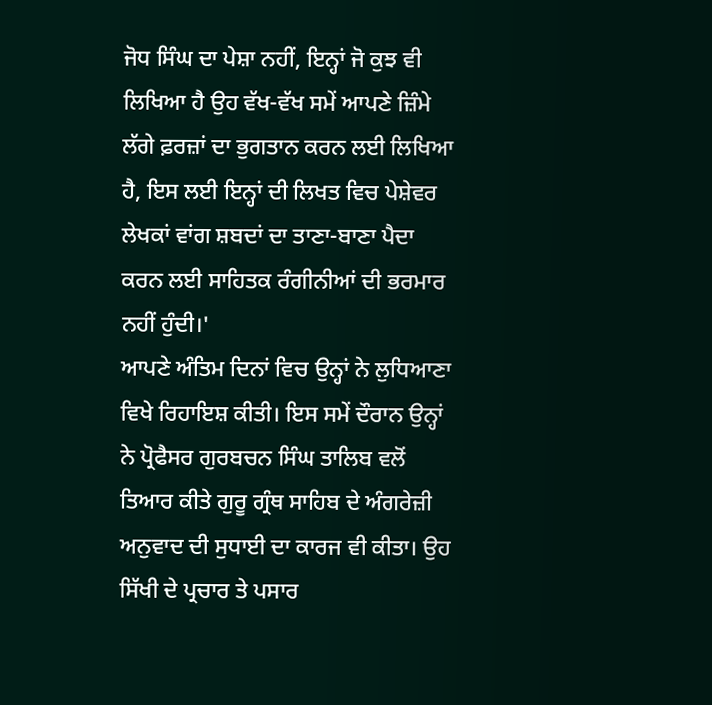ਜੋਧ ਸਿੰਘ ਦਾ ਪੇਸ਼ਾ ਨਹੀਂ, ਇਨ੍ਹਾਂ ਜੋ ਕੁਝ ਵੀ ਲਿਖਿਆ ਹੈ ਉਹ ਵੱਖ-ਵੱਖ ਸਮੇਂ ਆਪਣੇ ਜ਼ਿੰਮੇ ਲੱਗੇ ਫ਼ਰਜ਼ਾਂ ਦਾ ਭੁਗਤਾਨ ਕਰਨ ਲਈ ਲਿਖਿਆ ਹੈ, ਇਸ ਲਈ ਇਨ੍ਹਾਂ ਦੀ ਲਿਖਤ ਵਿਚ ਪੇਸ਼ੇਵਰ ਲੇਖਕਾਂ ਵਾਂਗ ਸ਼ਬਦਾਂ ਦਾ ਤਾਣਾ-ਬਾਣਾ ਪੈਦਾ ਕਰਨ ਲਈ ਸਾਹਿਤਕ ਰੰਗੀਨੀਆਂ ਦੀ ਭਰਮਾਰ ਨਹੀਂ ਹੁੰਦੀ।'
ਆਪਣੇ ਅੰਤਿਮ ਦਿਨਾਂ ਵਿਚ ਉਨ੍ਹਾਂ ਨੇ ਲੁਧਿਆਣਾ ਵਿਖੇ ਰਿਹਾਇਸ਼ ਕੀਤੀ। ਇਸ ਸਮੇਂ ਦੌਰਾਨ ਉਨ੍ਹਾਂ ਨੇ ਪ੍ਰੋਫੈਸਰ ਗੁਰਬਚਨ ਸਿੰਘ ਤਾਲਿਬ ਵਲੋਂ ਤਿਆਰ ਕੀਤੇ ਗੁਰੂ ਗ੍ਰੰਥ ਸਾਹਿਬ ਦੇ ਅੰਗਰੇਜ਼ੀ ਅਨੁਵਾਦ ਦੀ ਸੁਧਾਈ ਦਾ ਕਾਰਜ ਵੀ ਕੀਤਾ। ਉਹ ਸਿੱਖੀ ਦੇ ਪ੍ਰਚਾਰ ਤੇ ਪਸਾਰ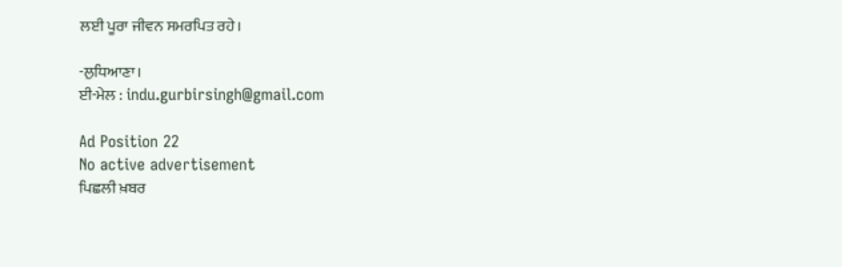ਲਈ ਪੂਰਾ ਜੀਵਨ ਸਮਰਪਿਤ ਰਹੇ।

-ਲੁਧਿਆਣਾ।
ਈ-ਮੇਲ : indu.gurbirsingh@gmail.com

Ad Position 22
No active advertisement
ਪਿਛਲੀ ਖ਼ਬਰ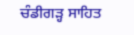ਚੰਡੀਗੜ੍ਹ ਸਾਹਿਤ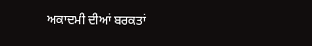ਅਕਾਦਮੀ ਦੀਆਂ ਬਰਕਤਾਂ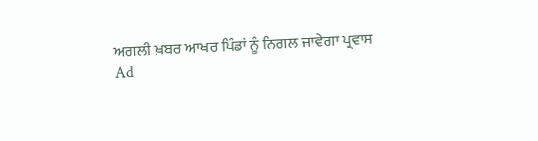ਅਗਲੀ ਖ਼ਬਰ ਆਖਰ ਪਿੰਡਾਂ ਨੂੰ ਨਿਗਲ ਜਾਵੇਗਾ ਪ੍ਰਵਾਸ
Ad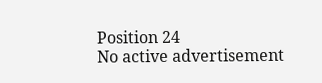Position 24
No active advertisement